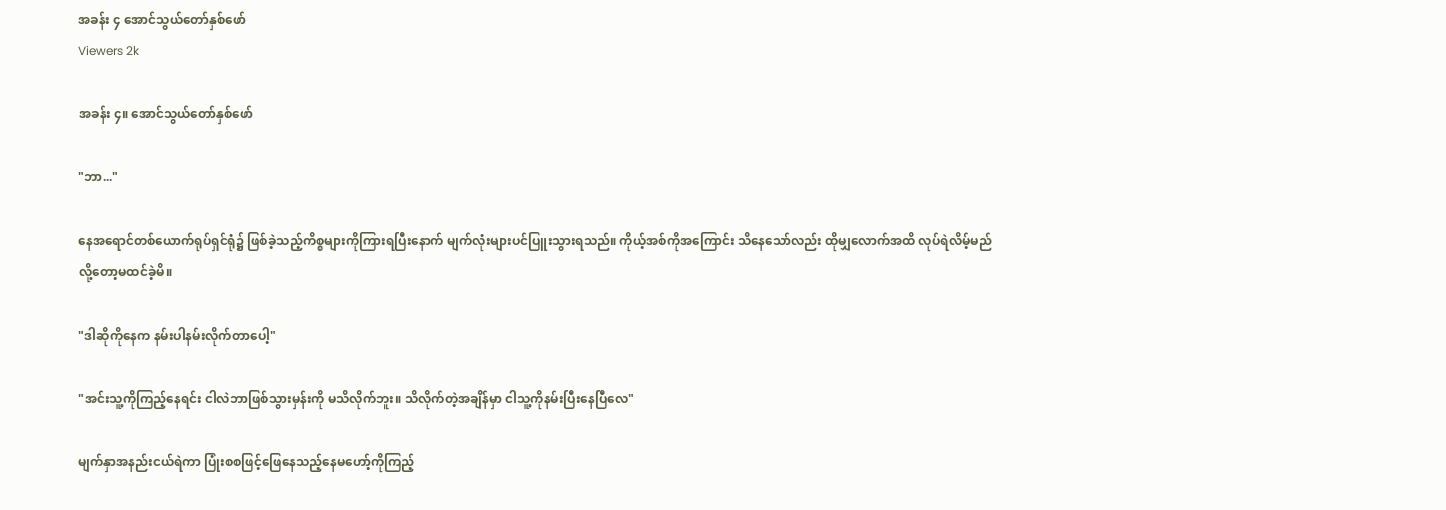အခန်း ၄ အောင်သွယ်တော်နှစ်ဖော်
Viewers 2k

အခန်း ၄။ အောင်သွယ်တော်နှစ်ဖော်

"ဘာ..."

နေအရောင်တစ်ယောက်ရုပ်ရှင်ရုံ၌ ဖြစ်ခဲ့သည့်ကိစ္စများကိုကြားရပြီးနောက် မျက်လုံးများပင်ပြူးသွားရသည်။ ကိုယ့်အစ်ကိုအကြောင်း သိနေသော်လည်း ထိုမျှလောက်အထိ လုပ်ရဲလိမ့်မည်လို့တော့မထင်ခဲ့မိ။

"ဒါဆိုကိုနေက နမ်းပါနမ်းလိုက်တာပေါ့"

"အင်းသူ့ကိုကြည့်နေရင်း ငါလဲဘာဖြစ်သွားမှန်းကို မသိလိုက်ဘူး။ သိလိုက်တဲ့အချိန်မှာ ငါသူ့ကိုနမ်းပြီးနေပြီလေ"

မျက်နှာအနည်းငယ်ရဲကာ ပြုံးစစဖြင့်ဖြေနေသည့်နေမဟော့်ကိုကြည့်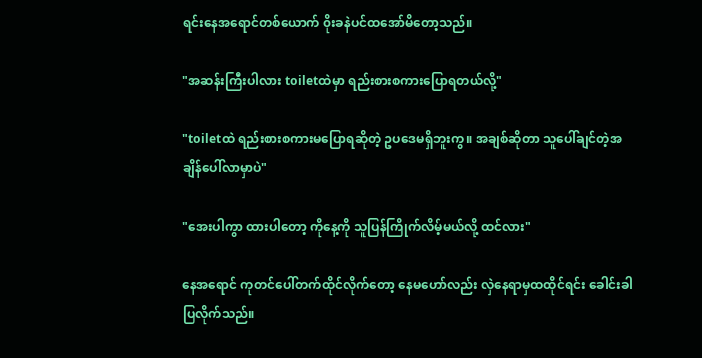ရင်းနေအရောင်တစ်ယောက် ၀ိုးခနဲပင်ထအော်မိတော့သည်။

"အဆန်းကြီးပါလား toiletထဲမှာ ရည်းစားစကားပြောရတယ်လို့"

"toiletထဲ ရည်းစားစကားမပြောရဆိုတဲ့ ဥပဒေမရှိဘူးကွ။ အချစ်ဆိုတာ သူပေါ်ချင်တဲ့အချိန်ပေါ်လာမှာပဲ"

"အေးပါကွာ ထားပါတော့ ကိုနေ့ကို သူပြန်ကြိုက်လိမ့်မယ်လို့ ထင်လား"

နေအရောင် ကုတင်ပေါ်တက်ထိုင်လိုက်တော့ နေမဟော်လည်း လှဲနေရာမှထထိုင်ရင်း ခေါင်းခါပြလိုက်သည်။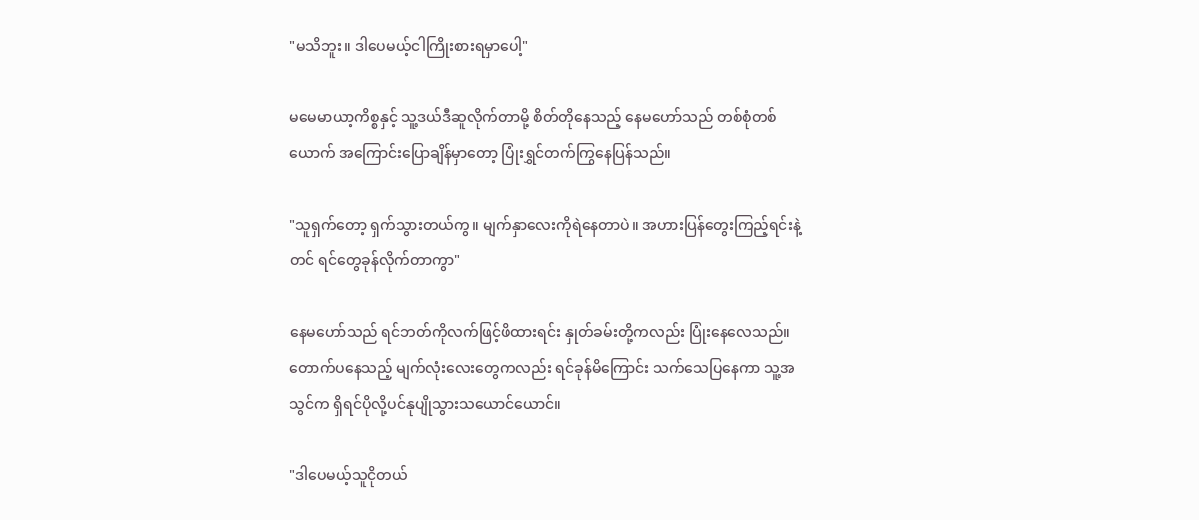"မသိဘူး။ ဒါပေမယ့်ငါကြိုးစားရမှာပေါ့"

မမေမာယာ့ကိစ္စနှင့် သူ့ဒယ်ဒီဆူလိုက်တာမို့ စိတ်တိုနေသည့် နေမဟော်သည် တစ်စုံတစ်ယောက် အကြောင်းပြောချိန်မှာ‌တော့ ပြုံးရွှင်တက်ကြွနေပြန်သည်။

"သူရှက်တော့ ရှက်သွားတယ်ကွ။ မျက်နှာလေးကိုရဲနေတာပဲ။ အဟားပြန်တွေးကြည့်ရင်းနဲ့တင် ရင်တွေခုန်လိုက်တာကွာ"

နေမဟော်သည် ရင်ဘတ်ကိုလက်ဖြင့်ဖိထားရင်း နှုတ်ခမ်းတို့ကလည်း ပြုံးနေလေသည်။ တောက်ပနေသည့် မျက်လုံးလေးတွေကလည်း ရင်ခုန်မိကြောင်း သက်သေပြနေကာ သူ့အသွင်က ရှိရင်ပိုလို့ပင်နုပျိုသွားသယောင်ယောင်။

"ဒါပေမယ့်သူငိုတယ်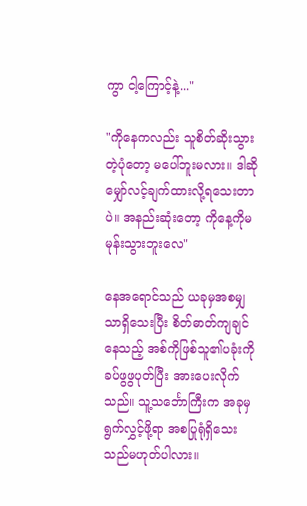ကွာ ငါ့ကြောင့်နဲ့..."

"ကိုနေကလည်း သူစိတ်ဆိုးသွားတဲ့ပုံတော့ မပေါ်ဘူးမလား။ ဒါဆိုမျှော်လင့်ချက်ထားလို့ရသေးတာပဲ။ အနည်းဆုံးတော့ ကိုနေ့ကိုမမုန်းသွားဘူးလေ"

နေအရောင်သည် ယခုမှအစမျှသာရှိသေးပြီး စိတ်ဓာတ်ကျချင်နေသည့် အစ်ကိုဖြစ်သူ၏ပခုံးကို ခပ်ဖွဖွပုတ်ပြီး အားပေးလိုက်သည်။ သူ့သင်္ဘောကြီးက အခုမှရွက်လွှင့်ဖို့ရာ အစပြုရုံရှိသေးသည်မဟုတ်ပါလား။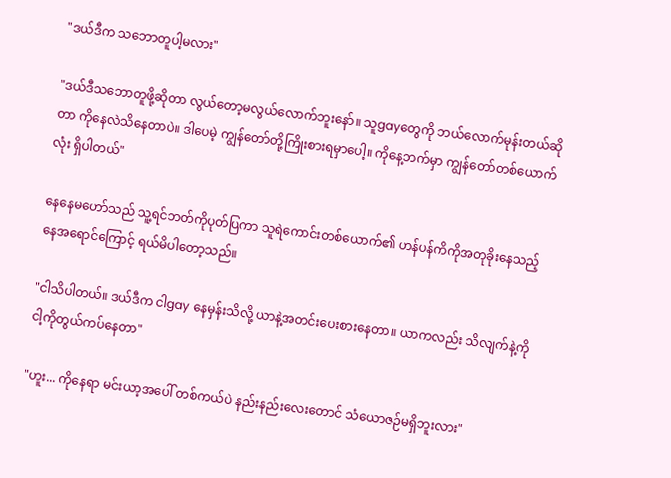"ဒယ်ဒီက သဘောတူပါ့မလား"

"ဒယ်ဒီသဘောတူဖို့ဆိုတာ လွယ်တော့မလွယ်လောက်ဘူးနော်။ သူgayတွေကို ဘယ်လောက်မုန်းတယ်ဆိုတာ ကိုနေလဲသိနေတာပဲ။ ဒါပေမဲ့ ကျွန်တော်တို့ကြိုးစားရမှာပေါ့။ ကိုနေ့ဘက်မှာ ကျွန်တော်တစ်ယောက်လုံး ရှိပါတယ်"

နေနေမဟော်သည် သူ့ရင်ဘတ်ကိုပုတ်ပြကာ သူရဲကောင်းတစ်ယောက်၏ ဟန်ပန်ကိကိုအတုခိုးနေသည့် နေအရောင်ကြောင့် ရယ်မိပါတော့သည်။

"ငါသိပါတယ်။ ဒယ်ဒီက ငါgay နေမှန်းသိလို့ ယာနဲ့အတင်းပေးစားနေတာ။ ယာကလည်း သိလျက်နဲ့ကို ငါ့ကိုတွယ်ကပ်နေတာ"

"ဟူး... ကိုနေရာ မင်းယာ့အပေါ် တစ်ကယ်ပဲ နည်းနည်းလေးတောင် သံယောဇဉ်မရှိဘူးလား"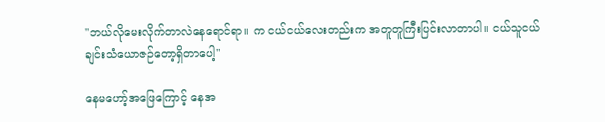"ဘယ်လိုမေးလိုက်တာလဲနေရောင်ရာ။ က ငယ်ငယ်လေးတည်းက အတူတူကြီးပြင်းလာတာပါ။ ငယ်သူငယ်ချင်းသံယောဇဉ်တော့ရှိတာပေါ့"

နေမဟော့်အဖြေကြောင့် နေအ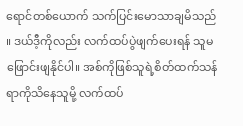ရောင်တစ်ယောက် သက်ပြင်းမောသာချမိသည်။ ဒယ်ဒီ့ကိုလည်း လက်ထပ်ပွဲဖျက်ပေးရန် သူမဖြောင်းဖျနိုင်ပါ။ အစ်ကိုဖြစ်သူရဲ့စိတ်ထက်သန်ရာကိုသိနေသူမို့ လက်ထပ်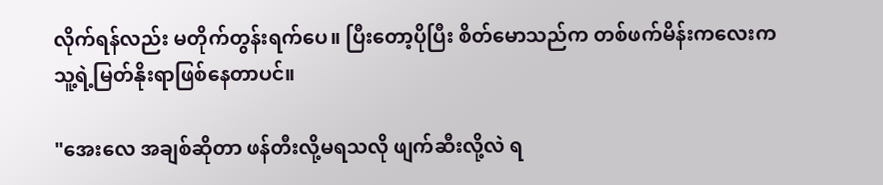လိုက်ရန်လည်း မတိုက်တွန်းရက်ပေ။ ပြီးတော့ပိုပြီး စိတ်မောသည်က တစ်ဖက်မိန်းကလေးက သူ့ရဲ့မြတ်နိုးရာဖြစ်နေတာပင်။

"အေးလေ အချစ်ဆိုတာ ဖန်တီးလို့မရသလို ဖျက်ဆီးလို့လဲ ရ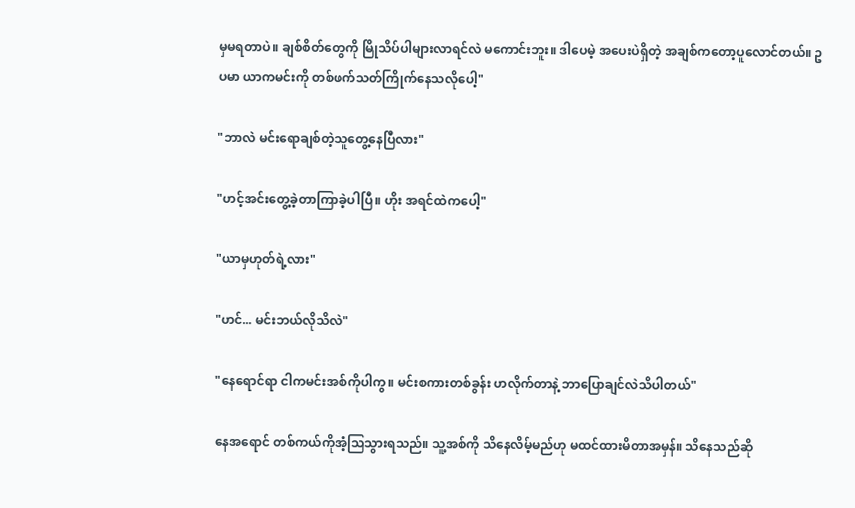မှမရတာပဲ။ ချစ်စိတ်တွေကို မြိုသိပ်ပါများလာရင်လဲ မကောင်းဘူး။ ဒါပေမဲ့ အပေးပဲရှိတဲ့ အချစ်ကတော့ပူလောင်တယ်။ ဥပမာ ယာကမင်းကို တစ်ဖက်သတ်ကြိုက်နေသလိုပေါ့"

"ဘာလဲ မင်းရောချစ်တဲ့သူတွေ့နေပြီလား"

"ဟင့်အင်းတွေ့ခဲ့တာကြာခဲ့ပါပြီ။ ဟိုး အရင်ထဲကပေါ့"

"ယာမှဟုတ်ရဲ့လား"

"ဟင်... မင်းဘယ်လိုသိလဲ"

"နေရောင်ရာ ငါကမင်းအစ်ကိုပါကွ။ မင်းစကားတစ်ခွန်း ဟလိုက်တာနဲ့ ဘာပြောချင်လဲသိပါတယ်"

နေအရောင် တစ်ကယ်ကိုအံ့သြသွားရသည်။ သူ့အစ်ကို သိနေလိမ့်မည်ဟု မထင်ထားမိတာအမှန်။ သိနေသည်ဆို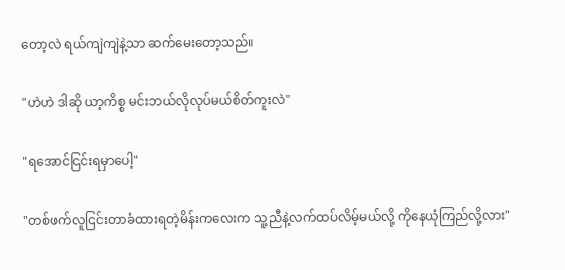တော့လဲ ရယ်ကျဲကျဲနဲ့သာ ဆက်မေးတော့သည်။

"ဟဲဟဲ ဒါဆို ယာ့ကိစ္စ မင်းဘယ်လိုလုပ်မယ်စိတ်ကူးလဲ"

"ရအောင်ငြင်းရမှာပေါ့"

"တစ်ဖက်လူငြင်းတာခံထားရတဲ့မိန်းကလေးက သူ့ညီနဲ့လက်ထပ်လိမ့်မယ်လို့ ကိုနေယုံကြည်လို့လား"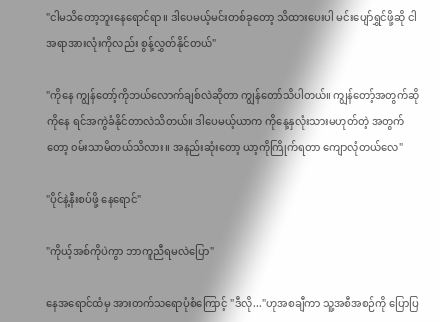"ငါမသိတော့ဘူးနေရောင်ရာ။ ဒါပေမယ့်မင်းတစ်ခုတော့ သိထားပေးပါ မင်းပျော်ရွှင်ဖို့ဆို ငါအရာအားလုံးကိုလည်း စွန့်လွှတ်နိုင်တယ်"

"ကိုနေ ကျွန်တော့်ကိုဘယ်လောက်ချစ်လဲဆိုတာ ကျွန်တော်သိပါတယ်။ ကျွန်တော့်အတွက်ဆို ကိုနေ ရင်အကွဲခံနိုင်တာလဲသိတယ်။ ဒါပေမယ့်ယာက ကိုနေ့နှလုံးသားမဟုတ်တဲ့ အတွက်တော့ ၀မ်းသာမိတယ်သိလား။ အနည်းဆုံးတော့ ယာ့ကိုကြိုက်ရတာ ကျောလုံတယ်လေ"

"ပိုင်နဲ့နီးစပ်ဖို့ နေရောင်"

"ကိုယ့်အစ်ကိုပဲကွာ ဘာကူညီရမလဲပြော"

နေအရောင်ထံမှ အားတက်သရောပုံစံကြောင့် "ဒီလို..."ဟုအစချီကာ သူ့အစီအစဉ်ကို ပြောပြ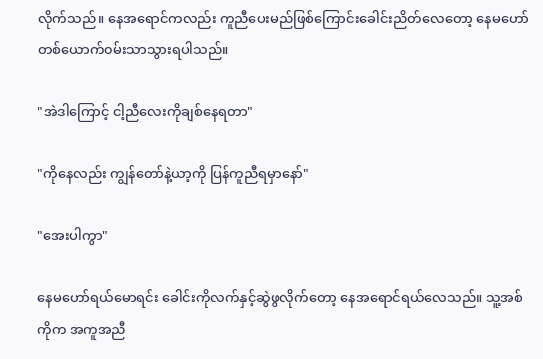လိုက်သည်။ နေအရောင်ကလည်း ကူညီပေးမည်ဖြစ်ကြောင်းခေါင်းညိတ်လေတော့ နေမဟော်တစ်ယောက်၀မ်းသာသွားရပါသည်။

"အဲဒါကြောင့် ငါ့ညီလေးကိုချစ်နေရတာ"

"ကိုနေလည်း ကျွန်တော်နဲ့ယာ့ကို ပြန်ကူညီရမှာနော်"

"အေးပါကွာ"

နေမဟော်ရယ်မောရင်း ခေါင်းကိုလက်နှင့်ဆွဲဖွလိုက်တော့ နေအရောင်ရယ်လေသည်။ သူ့အစ်ကိုက အကူအညီ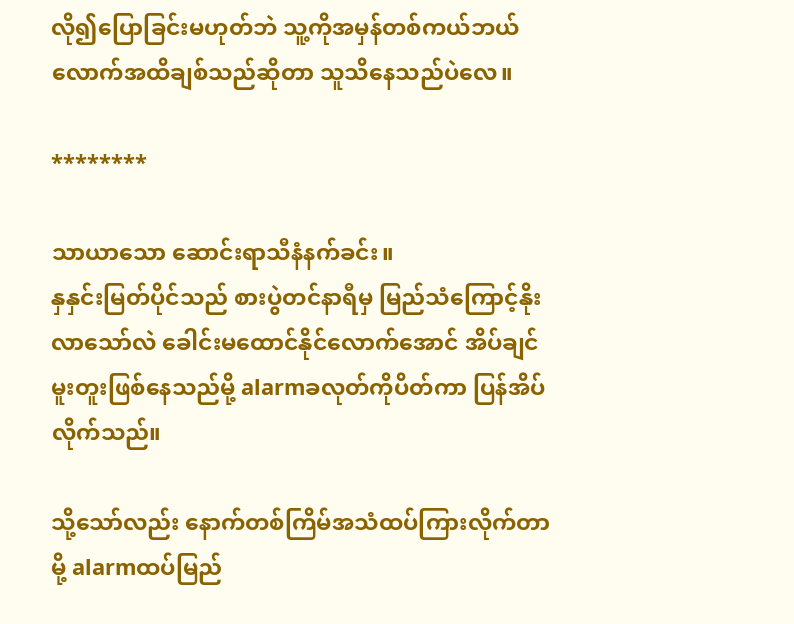လို၍ပြောခြင်းမဟုတ်ဘဲ သူ့ကိုအမှန်တစ်ကယ်ဘယ်လောက်အထိချစ်သည်ဆိုတာ သူသိနေသည်ပဲလေ။

********

သာယာသော ဆောင်းရာသီနံနက်ခင်း။
နှနှင်းမြတ်ပိုင်သည် စားပွဲတင်နာရီမှ မြည်သံကြောင့်နိုးလာသော်လဲ ခေါင်းမထောင်နိုင်လောက်အောင် အိပ်ချင်မူးတူးဖြစ်နေသည်မို့ alarmခလုတ်ကိုပိတ်ကာ ပြန်အိပ်လိုက်သည်။

သို့သော်လည်း နောက်တစ်ကြိမ်အသံထပ်ကြားလိုက်တာမို့ alarmထပ်မြည်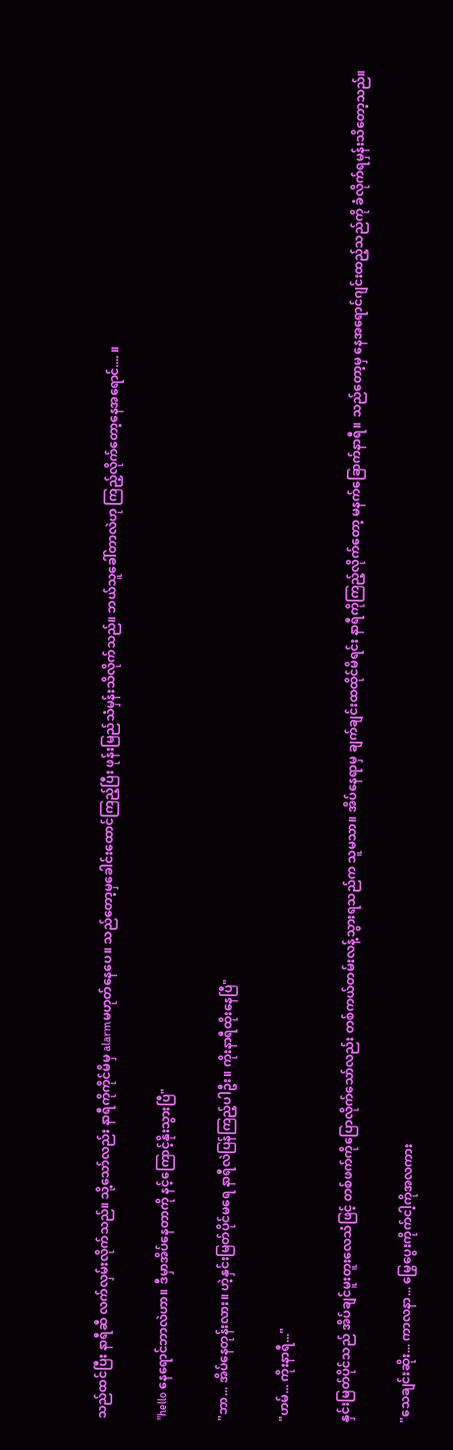သည်ထင်ပြီး နာရီဆီ လက်လှမ်းလိုက်သည်။ သို့သော်လည်း နာရီကိုကိုင်မိမှ alarmမဟုတ်နေပေ။ သည်တော့မှခေါင်းထောင်ကြည့်ပြီး ဖုန်းမြည်သံမှန်းသိလိုက်သည်။ ဘယ်သူခေါ်တာလဲဟု ကြည့်လိုက်တော့နေအရောင်.... ။

"hello နေရောင်ဘာလဲဟာ။ ဒီမှာအိပ်နေတာကို နင့်ကြောင့်နိုးသွားပြီ"

"ဘာ... အိပ်နေတုန်းလား။ ဟဲ့နှင်းမြတ်ပိုင်မရေ နာရီလဲပြန်ကြည့်ပါဦး။ ကိုးနာရီထိုးနေပြီ"

"ဟမ်... ကိုးနာရီ..."

နှင်းမြတ်ပိုင်သည် အိပ်ချင်မူးတူးလေသံဖြင့် တစ်ဖက်ကိုပြောလိုက်သော်လည်း တစ်ကယ်တမ်းလန့်သွားရသည်က သူမသာ။ အိပ်နေရာမှ ချက်ချင်းထထိုင်မိရင်း နာရီကိုကြည့်လိုက်တော့ မနက်ခြောက်နာရီ။ သည်တော့မှ နေအရောင်ဂျင်းထည့်သည်ကို ခံလိုက်ရမှန်းသိတော့သည်။

"သေချင်းဆိုး... ကာလနာ... မြွေပွေးကိုက်ငါ့ကိုအလကား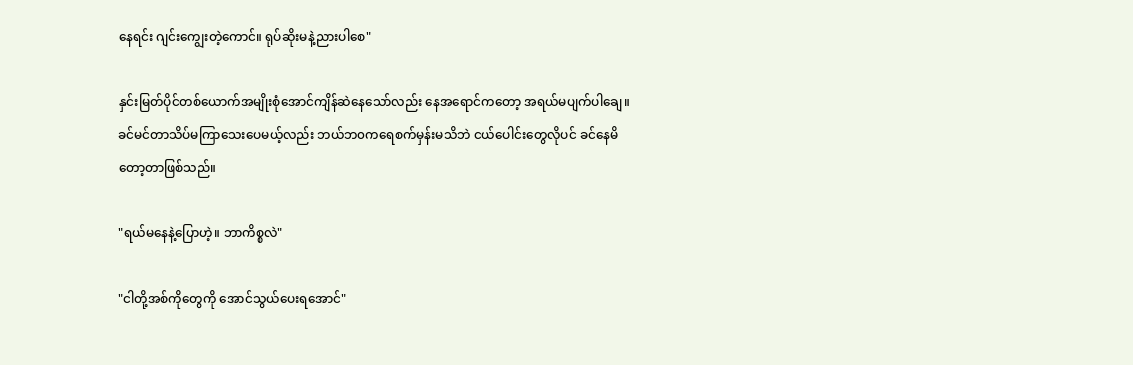နေရင်း ဂျင်းကျွေးတဲ့ကောင်။ ရုပ်ဆိုးမနဲ့ညားပါစေ"

နှင်းမြတ်ပိုင်တစ်ယောက်အမျိုးစုံအောင်ကျိန်ဆဲနေသော်လည်း နေအရောင်ကတော့ အရယ်မပျက်ပါချေ။ ခင်မင်တာသိပ်မကြာသေးပေမယ့်လည်း ဘယ်ဘ၀ကရေစက်မှန်းမသိဘဲ ငယ်ပေါင်းတွေလိုပင် ခင်နေမိတော့တာဖြစ်သည်။

"ရယ်မနေနဲ့ပြောဟဲ့။ ဘာကိစ္စလဲ"

"ငါတို့အစ်ကိုတွေကို အောင်သွယ်ပေးရအောင်"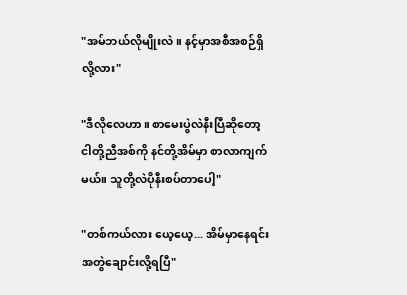"အမ်ဘယ်လိုမျိုးလဲ။ နင့်မှာအစီအစဉ်ရှိလို့လား"

"ဒီလိုလေဟာ။ စာမေးပွဲလဲနီးပြီဆိုတော့ ငါတို့ညီအစ်ကို နင်တို့အိမ်မှာ စာလာကျက်မယ်။ သူတို့လဲပိုနီးစပ်တာပေါ့"

"တစ်ကယ်လား ယေ့ယေ့... အိမ်မှာနေရင်း အတွဲချောင်းလို့ရပြီ"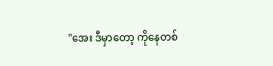"အေး ဒီမှာတော့ ကိုနေတစ်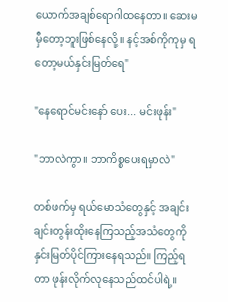ယောက်အချစ်ရောဂါထနေတာ။ ဆေးမမှီတော့ဘူးဖြစ်နေလို့။ နင့်အစ်ကိုကုမှ ရတော့မယ်နှင်းမြတ်ရေ"

"နေရောင်မင်းနော် ပေး... မင်းဖုန်း"

"ဘာလဲကွာ။ ဘာကိစ္စပေးရမှာလဲ"

တစ်ဖက်မှ ရယ်မောသံတွေနှင့် အချင်းချင်းတွန်းထိုးနေကြသည့်အသံတွေကို နှင်းမြတ်ပိုင်ကြားနေရသည်။ ကြည့်ရတာ ဖုန်းလိုက်လုနေသည်ထင်ပါရဲ့။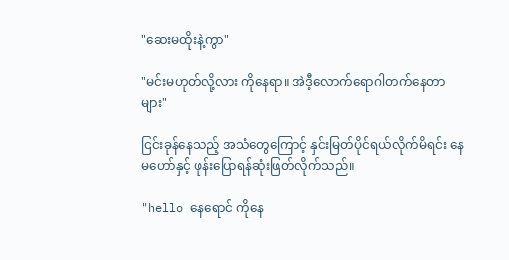"ဆေးမထိုးနဲ့ကွာ"

"မင်းမဟုတ်လို့လား ကိုနေရာ။ အဲဒီ့လောက်ရောဂါတက်နေတာများ"

ငြင်းခုန်နေသည့် အသံတွေကြောင့် နှင်းမြတ်ပိုင်ရယ်လိုက်မိရင်း နေမဟော်နှင့် ဖုန်းပြောရန်ဆုံးဖြတ်လိုက်သည်။

"hello နေရောင် ကိုနေ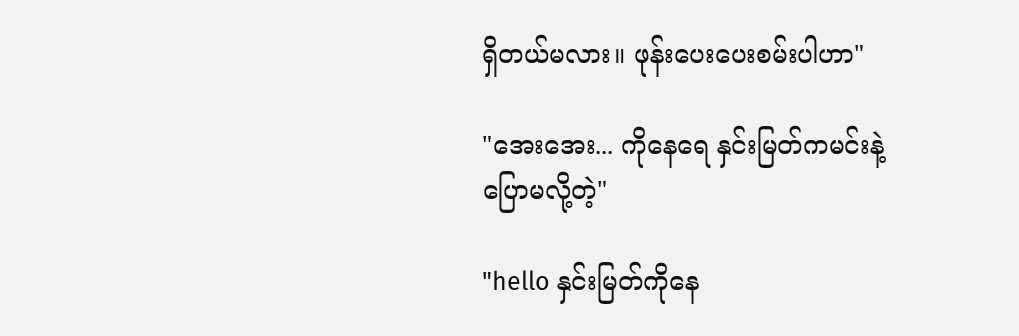ရှိတယ်မလား။ ဖုန်းပေးပေးစမ်းပါဟာ"

"အေးအေး... ကိုနေရေ နှင်းမြတ်ကမင်းနဲ့ပြောမလို့တဲ့"

"hello နှင်းမြတ်ကိုနေ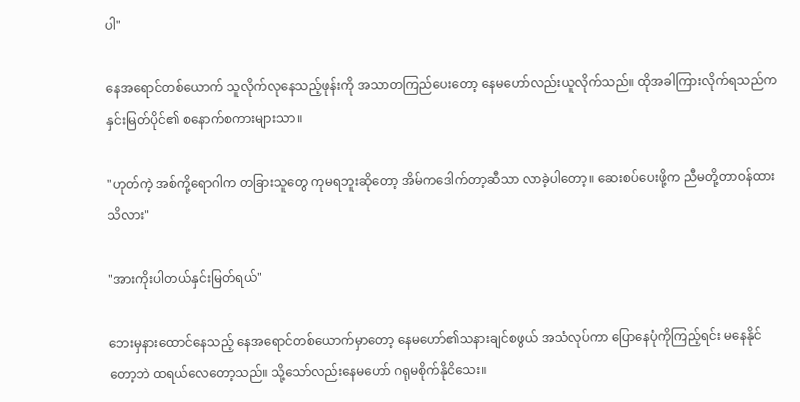ပါ"

နေအရောင်တစ်ယောက် သူလိုက်လုနေသည့်ဖုန်းကို အသာတကြည်ပေးတော့ နေမဟော်လည်းယူလိုက်သည်။ ထိုအခါကြားလိုက်ရသည်က နှင်းမြတ်ပိုင်၏ စနောက်စကားများသာ။

"ဟုတ်ကဲ့ အစ်ကို့ရောဂါက တခြားသူတွေ ကုမရဘူးဆိုတော့ အိမ်ကဒေါက်တာ့ဆီသာ လာခဲ့ပါတော့။ ဆေးစပ်ပေးဖို့က ညီမတို့တာဝန်ထား သိလား"

"အားကိုးပါတယ်နှင်းမြတ်ရယ်"

ဘေးမှနားထောင်နေသည့် နေအရောင်တစ်ယောက်မှာတော့ နေမဟော်၏သနားချင်စဖွယ် အသံလုပ်ကာ ပြောနေပုံကိုကြည့်ရင်း မနေနိုင်တော့ဘဲ ထရယ်လေတော့သည်။ သို့သော်လည်းနေမဟော် ဂရုမစိုက်နိုငိသေး။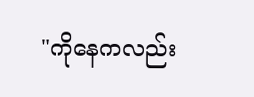"ကိုနေကလည်း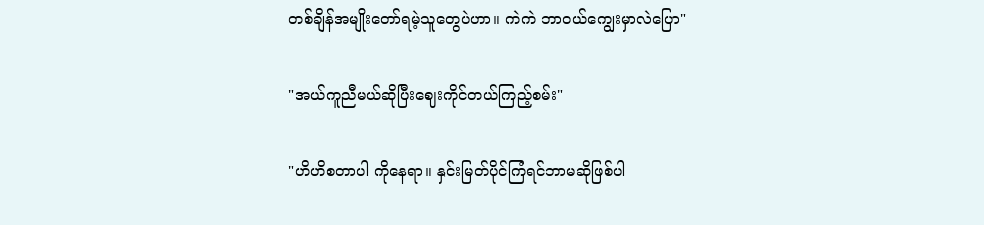တစ်ချိန်အမျိုးတော်ရမဲ့သူတွေပဲဟာ။ ကဲကဲ ဘာဝယ်ကျွေးမှာလဲပြော"

"အယ်ကူညီမယ်ဆိုပြီးဈေးကိုင်တယ်ကြည့်စမ်း"

"ဟိဟိစတာပါ ကိုနေရာ။ နှင်းမြတ်ပိုင်ကြံရင်ဘာမဆိုဖြစ်ပါ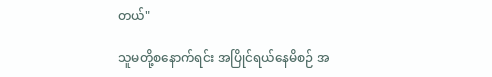တယ်"

သူမတို့စနောက်ရင်း အပြိုင်ရယ်နေမိစဉ် အ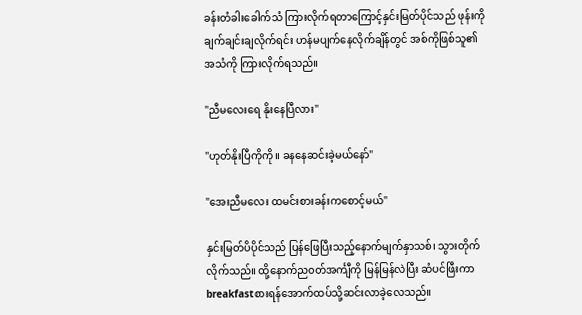ခန်းတံခါးခေါက်သံ ကြားလိုက်ရတာကြောင့်နှင်းမြတ်ပိုင်သည် ဖုန်းကိုချက်ချင်းချလိုက်ရင်း ဟန်မပျက်နေလိုက်ချိန်တွင် အစ်ကိုဖြစ်သူ၏အသံကို ကြားလိုက်ရသည်။

"ညီမလေးရေ နိုးနေပြီလား"

"ဟုတ်နိုးပြီကိုကို။ ခနနေဆင်းခဲ့မယ်နော်"

"အေးညီမလေး ထမင်းစားခန်းကစောင့်မယ်"

နှင်းမြတ်ပိပိုင်သည် ပြန်ဖြေပြီးသည့်နောက်မျက်နှာသစ်၊ သွားတိုက်လိုက်သည်။ ထို့နောက်ည၀တ်အင်္ကျီကို မြန်မြန်လဲပြီး ဆံပင်ဖြီးကာ breakfastစားရန်အောက်ထပ်သို့ဆင်းလာခဲ့လေသည်။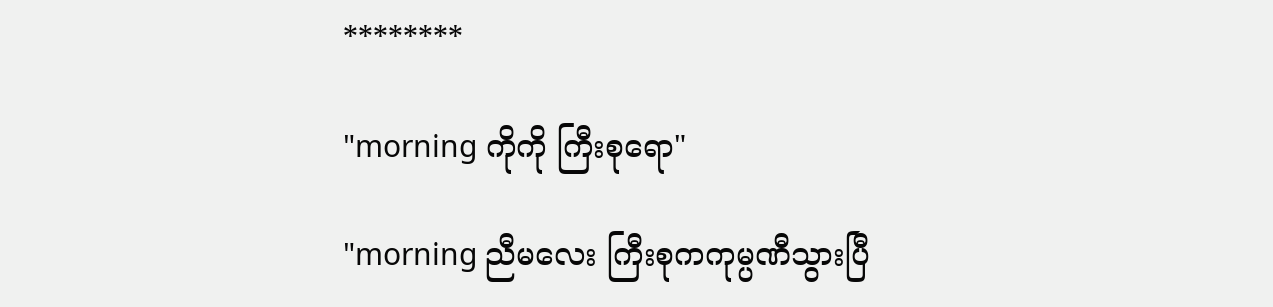********

"morning ကိုကို ကြီးစုရော"

"morning ညီမလေး ကြီးစုကကုမ္ပဏီသွားပြီ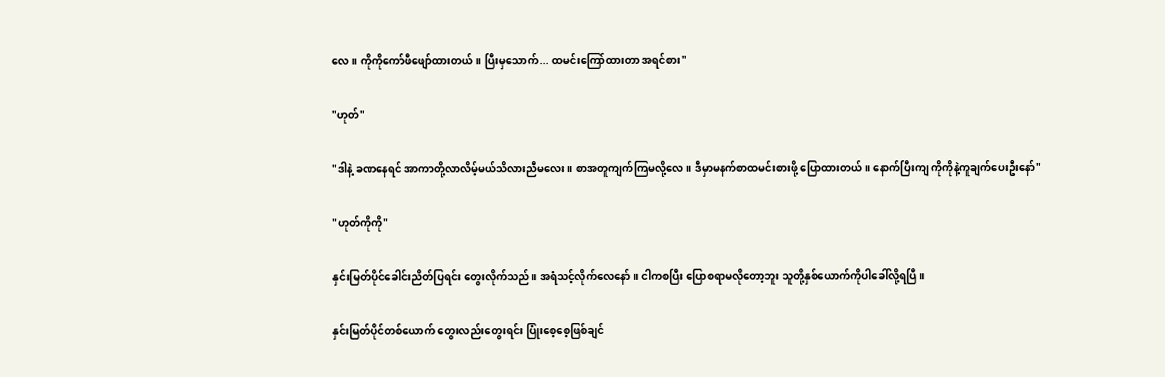လေ။ ကိုကို‌ကော်ဖီဖျော်ထားတယ်။ ပြီးမှသောက်... ထမင်းကြော်ထားတာ အရင်စား"

"ဟုတ်"

"ဒါနဲ့ ခဏနေရင် အာကာတို့လာလိမ့်မယ်သိလားညီမလေး။ စာအတူကျက်ကြမလို့လေ။ ဒီမှာမနက်စာထမင်းစားဖို့ ပြောထားတယ်။ နောက်ပြီးကျ ကိုကိုနဲ့ကူချက်ပေးဦးနော်"

"ဟုတ်ကိုကို"

နှင်းမြတ်ပိုင်ခေါင်းညိတ်ပြရင်း တွေးလိုက်သည်။ အရံသင့်လိုက်လေနော်။ ငါကစပြီး ပြောစရာမလိုတော့ဘူး သူတို့နှစ်ယောက်ကိုပါခေါ်လို့ရပြီ။

နှင်းမြတ်ပိုင်တစ်ယောက် တွေးလည်းတွေးရင်း ပြုံးစေ့စေ့ဖြစ်ချင်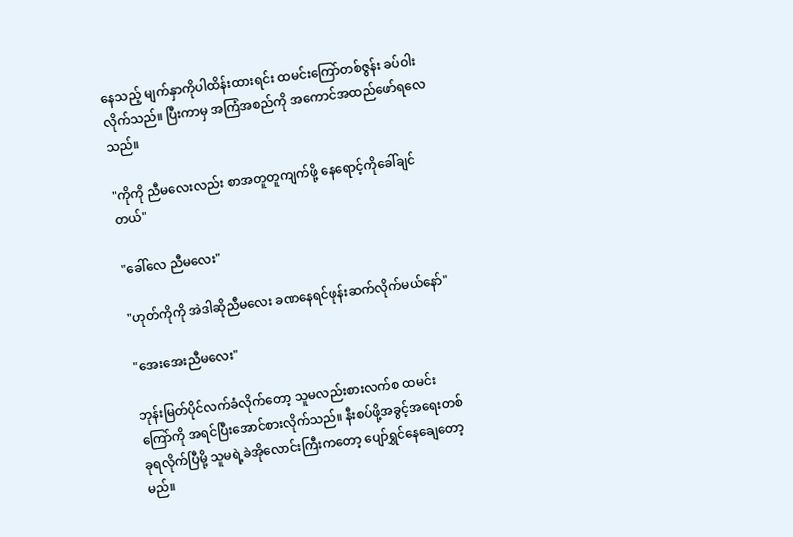နေသည့် မျက်နှာကိုပါထိန်းထားရင်း ထမင်းကြော်တစ်ဇွန်း ခပ်ဝါးလိုက်သည်။ ပြီးကာမှ အကြံအစည်ကို အကောင်အထည်ဖော်ရလေသည်။

"ကိုကို ညီမလေးလည်း စာအတူတူကျက်ဖို့ နေရောင့်ကိုခေါ်ချင်တယ်"

"ခေါ်လေ ညီမလေး"

"ဟုတ်ကိုကို အဲဒါဆိုညီမလေး ခဏနေရင်ဖုန်းဆက်လိုက်မယ်နော်"

"အေးအေးညီမလေး"

ဘုန်းမြတ်ပိုင်လက်ခံလိုက်တော့ သူမလည်းစားလက်စ ထမင်းကြော်ကို အရင်ပြီးအောင်စားလိုက်သည်။ နီးစပ်ဖို့အခွင့်အရေးတစ်ခုရလိုက်ပြီမို့ သူမရဲ့ခဲအိုလောင်းကြီးကတော့ ပျော်ရွှင်နေချေတော့မည်။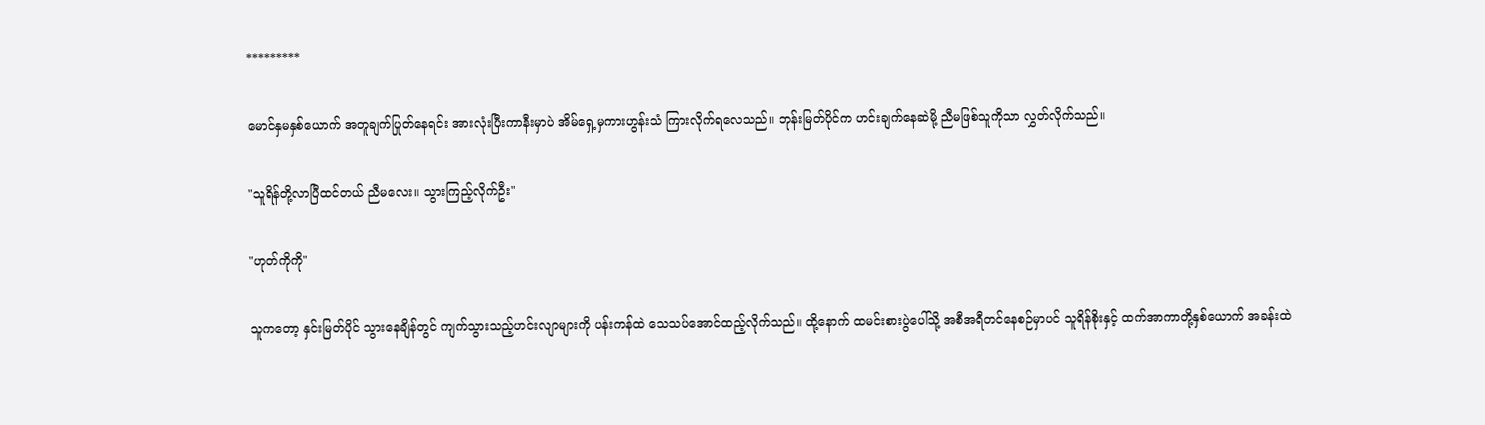*********

မောင်နှမနှစ်ယောက် အတူချက်ပြုတ်နေရင်း အားလုံးပြီးကာနီးမှာပဲ အိမ်ရှေ့မှကားဟွန်းသံ ကြားလိုက်ရလေသည်။ ဘုန်းမြတ်ပိုင်က ဟင်းချက်နေဆဲမို့ ညီမဖြစ်သူကိုသာ လွှတ်လိုက်သည်။

"သူရိန်တို့လာပြီထင်တယ် ညီမလေး။ သွားကြည့်လိုက်ဦး"

"ဟုတ်ကိုကို"

သူကတော့ နှင်းမြတ်ပိုင် သွား‌နေချိန်တွင် ကျက်သွားသည့်ဟင်းလျာများကို ပန်းကန်ထဲ သေသပ်အောင်ထည့်လိုက်သည်။ ထို့နောက် ထမင်းစားပွဲပေါ်သို့ အစီအရီတင်နေစဉ်မှာပင် သူရိန်စိုးနှင့် ထက်အာကာတို့နှစ်ယောက် အခန်းထဲ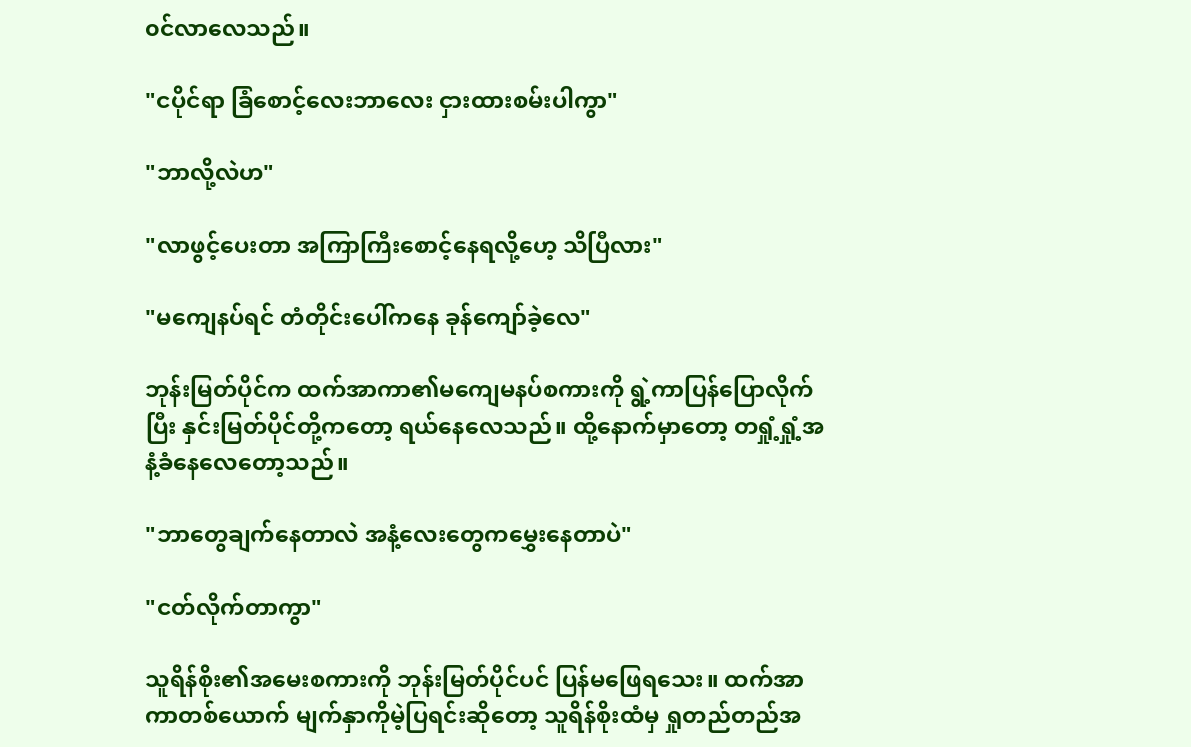၀င်လာလေသည်။

"ငပိုင်ရာ ခြံစောင့်လေးဘာလေး ငှားထားစမ်းပါကွာ"

"ဘာလို့လဲဟ"

"လာဖွင့်ပေးတာ အကြာကြီးစောင့်နေရလို့ဟေ့ သိပြီလား"

"မကျေနပ်ရင် တံတိုင်းပေါ်က‌နေ ခုန်ကျော်ခဲ့လေ"

ဘုန်းမြတ်ပိုင်က ထက်အာကာ၏မကျေမနပ်စကားကို ရွဲ့ကာပြန်ပြောလိုက်ပြီး နှင်းမြတ်ပိုင်တို့က‌တော့ ရယ်နေလေသည်။ ထို့နောက်မှာတော့ တရှုံ့ရှုံ့အနံ့ခံနေလေတော့သည်။

"ဘာတွေချက်နေတာလဲ အနံ့လေးတွေကမွှေးနေတာပဲ"

"ငတ်လိုက်တာကွာ"

သူရိန်စိုး၏အမေးစကားကို ဘုန်းမြတ်ပိုင်ပင် ပြန်မဖြေရသေး။ ထက်အာကာတစ်ယောက် မျက်နှာကိုမဲ့ပြရင်းဆိုတော့ သူရိန်စိုးထံမှ ရှုတည်တည်အ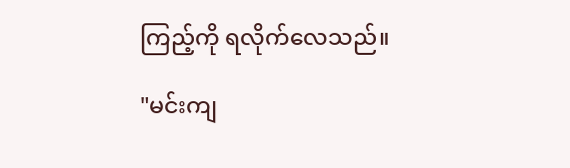ကြည့်ကို ရလိုက်‌လေသည်။

"မင်းကျ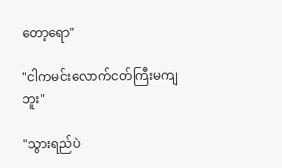တော့ရော"

"ငါကမင်းလောက်ငတ်ကြီးမကျဘူး"

"သွားရည်ပဲ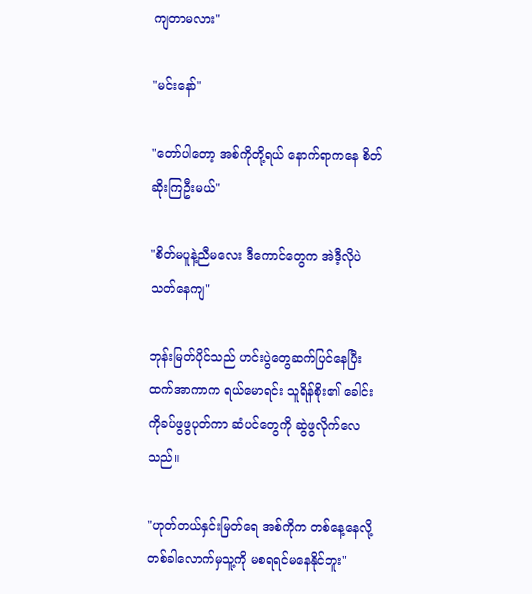ကျတာမလား"

"မင်းနော်"

"တော်ပါတော့ အစ်ကိုတို့ရယ် နောက်ရာကနေ စိတ်ဆိုးကြဦးမယ်"

"စိတ်မပူနဲ့ညီမလေး ဒီကောင်တွေက အဲဒီ့လိုပဲသတ်နေကျ"

ဘုန်းမြတ်ပိုင်သည် ဟင်းပွဲတွေဆက်ပြင်နေပြီး ထက်အာကာက ရယ်မောရင်း သူရိန်စိုး၏ ခေါင်းကိုခပ်ဖွဖွပုတ်ကာ ဆံပင်တွေကို ဆွဲဖွလိုက်လေသည်။

"ဟုတ်တယ်နှင်းမြတ်ရေ အစ်ကိုက တစ်နေ့နေလို့ တစ်ခါလောက်မှသူ့ကို မစရရင်မနေနိုင်ဘူး"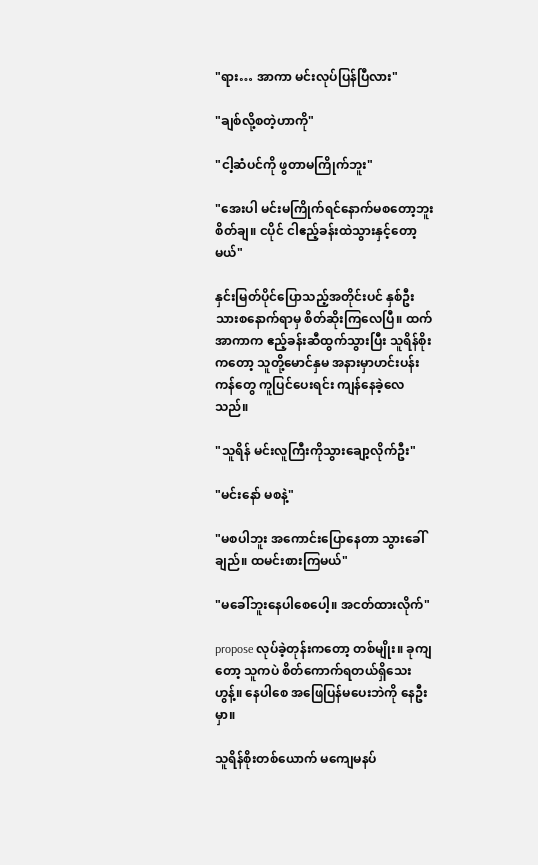"ရား… အာကာ မင်းလုပ်ပြန်ပြီလား"

"ချစ်လို့စတဲ့ဟာကို"

"ငါ့ဆံပင်ကို ဖွတာမကြိုက်ဘူး"

"အေးပါ မင်းမကြိုက်ရင်နောက်မစတော့ဘူးစိတ်ချ။ ငပိုင် ငါဧည့်ခန်းထဲသွားနှင့်တော့မယ်"

နှင်းမြတ်ပိုင်ပြောသည့်အတိုင်းပင် နှစ်ဦးသားစနောက်ရာမှ စိတ်ဆိုးကြလေပြီ။ ထက်အာကာက ဧည့်ခန်းဆီထွက်သွားပြီး သူရိန်စိုးကတော့ သူတို့မောင်နှမ အနားမှာဟင်းပန်းကန်တွေ ကူပြင်ပေးရင်း ကျန်နေခဲ့လေသည်။

"သူရိန် မင်းလူကြီးကိုသွားချော့လိုက်ဦး"

"မင်းနော် မစနဲ့"

"မစပါဘူး အကောင်းပြောနေတာ သွားခေါ်ချည်။ ထမင်းစားကြမယ်"

"မခေါ်ဘူးနေပါစေပေါ့။ အငတ်ထားလိုက်"

propose လုပ်ခဲ့တုန်းကတော့ တစ်မျိုး။ ခုကျတော့ သူကပဲ စိတ်ကောက်ရတယ်ရှိသေးဟွန့်။ နေပါစေ အဖြေပြန်မပေးဘဲကို နေဦးမှာ။

သူရိန်စိုးတစ်ယောက် မကျေမနပ်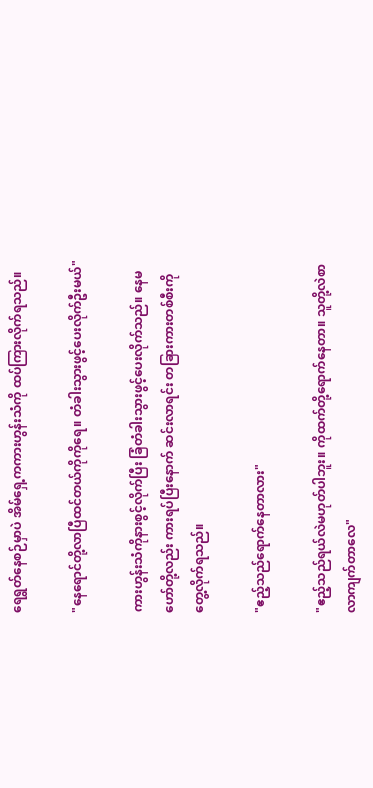ရေရွတ်နေစဉ်မှာပဲ အိမ်ရှေ့ကကားဟွန်းသံကို ထပ်ကြားလိုက်ရသည်။

"နေရောင်တို့လာပြီထင်တယ်ကိုကိုရေ။ တံခါးသွားဖွင့်ပေးလိုက်ဦးမယ်"

ကားဟွန်းသံကိုနားစွင့်လိုက်ပြီး ခြံတံခါးသွားဖွင့်ပေးလိုက်သည်။ နေမဟော်တို့လည်း ကားရပ်ပြီးနောက် ဆင်းလာရင်း တခြားကားတစ်စီးကို တွေ့လိုက်ရသည်။

"ဧည့်သည်ရောက်နေတာလား"

"ဧည့်သည်ရယ်လဲမဟုတ်ပါဘူး။ ကိုထက်တို့ရောက်နေတာ။ သူတို့လဲစာလာကျက်တာလေ"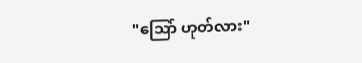"သြော် ဟုတ်လား"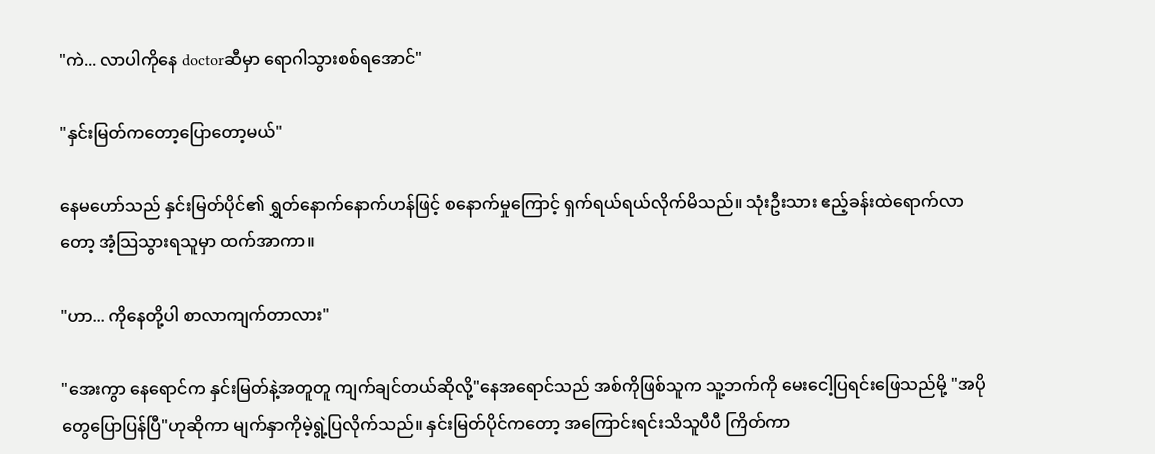"ကဲ... လာပါကိုနေ doctorဆီမှာ ရောဂါသွားစစ်ရအောင်"

"နှင်းမြတ်ကတော့ပြောတော့မယ်"

နေမဟော်သည် နှင်းမြတ်ပိုင်၏ ရွှတ်နောက်နောက်ဟန်ဖြင့် စနောက်မှုကြောင့် ရှက်ရယ်ရယ်လိုက်မိသည်။ သုံးဦးသား ဧည့်ခန်းထဲရောက်လာတော့ အံ့သြသွားရသူမှာ ထက်အာကာ။

"ဟာ... ကိုနေတို့ပါ စာလာကျက်တာလား"

"အေးကွာ နေရောင်က နှင်းမြတ်နဲ့အတူတူ ကျက်ချင်တယ်ဆိုလို့"နေအရောင်သည် အစ်ကိုဖြစ်သူက သူ့ဘက်ကို မေးငေါ့ပြရင်းဖြေသည်မို့ "အပိုတွေပြောပြန်ပြီ"ဟုဆိုကာ မျက်နှာကိုမဲ့ရွဲ့ပြလိုက်သည်။ နှင်းမြတ်ပိုင်ကတော့ အကြောင်းရင်းသိသူပီပီ ကြိတ်ကာ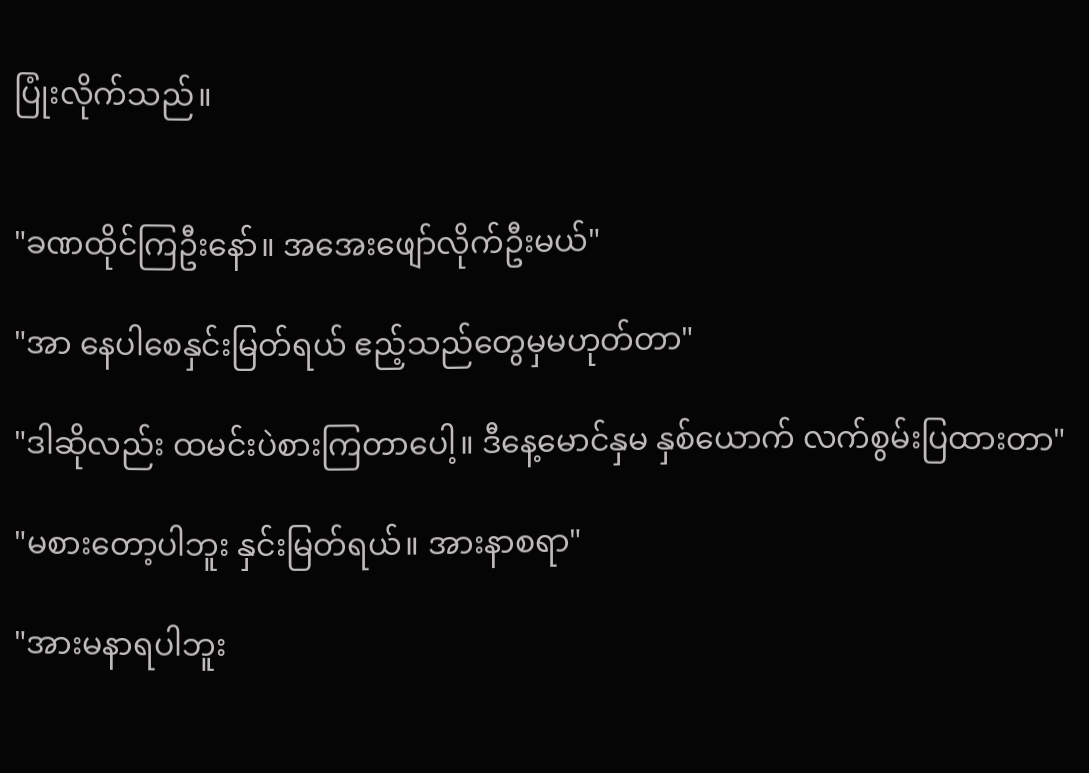ပြုံးလိုက်သည်။


"ခဏထိုင်ကြဦးနော်။ အအေးဖျော်လိုက်ဦးမယ်"

"အာ နေပါစေနှင်းမြတ်ရယ် ဧည့်သည်တွေမှမဟုတ်တာ"

"ဒါဆိုလည်း ထမင်းပဲစားကြတာပေါ့။ ဒီနေ့မောင်နှမ နှစ်ယောက် လက်စွမ်းပြထားတာ"

"မစားတော့ပါဘူး နှင်းမြတ်ရယ်။ အားနာစရာ"

"အားမနာရပါဘူး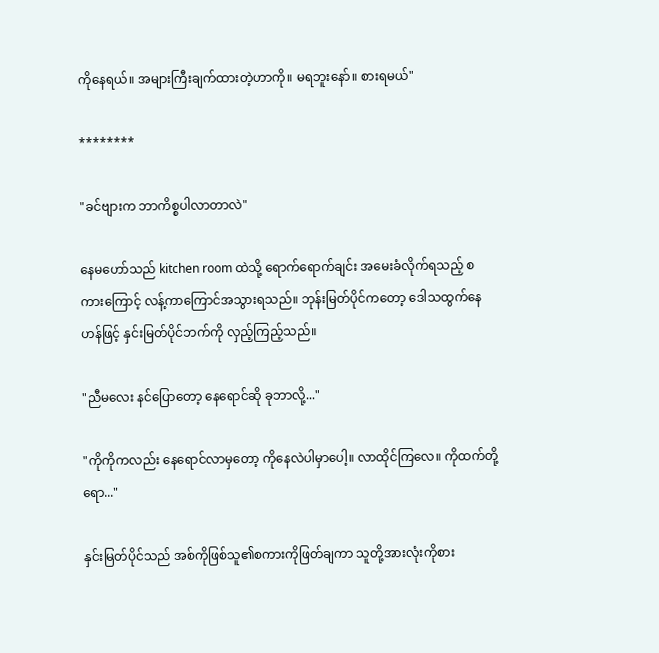ကိုနေရယ်။ အများကြီးချက်ထားတဲ့ဟာကို။ မရဘူး‌နော်။ စားရမယ်"

********

"ခင်ဗျားက ဘာကိစ္စပါလာတာလဲ"

နေမဟော်သည် kitchen room ထဲသို့ ရောက်ရောက်ချင်း အမေးခံလိုက်ရသည့် စကားကြောင့် လန့်ကာကြောင်အသွားရသည်။ ဘုန်းမြတ်ပိုင်ကတော့ ဒေါသထွက်နေဟန်ဖြင့် နှင်းမြတ်ပိုင်ဘက်ကို လှည့်ကြည့်သည်။

"ညီမလေး နင်ပြောတော့ နေရောင်ဆို ခုဘာလို့..."

"ကိုကိုကလည်း နေရောင်လာမှတော့ ကိုနေလဲပါမှာပေါ့။ လာထိုင်ကြလေ။ ကိုထက်တို့ရော..."

နှင်းမြတ်ပိုင်သည် အစ်ကိုဖြစ်သူ၏စကားကိုဖြတ်ချကာ သူတို့အားလုံးကိုစား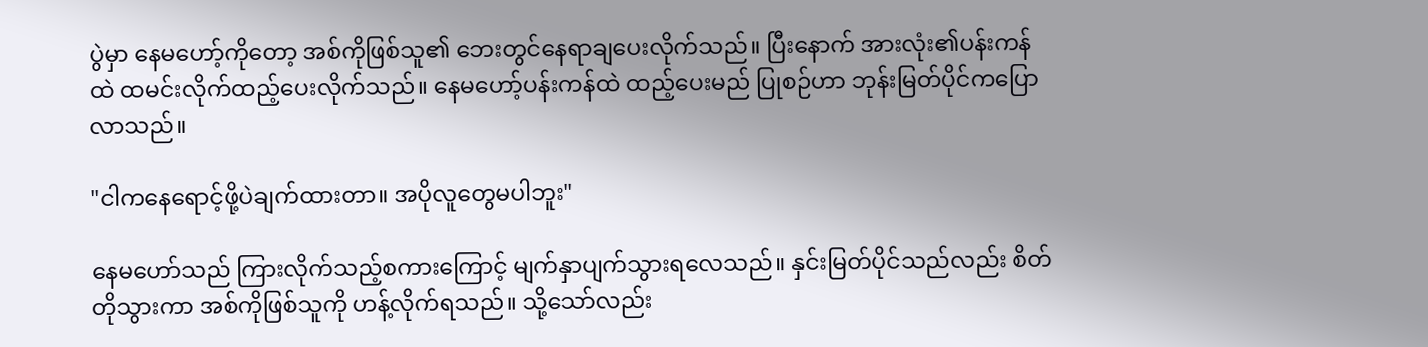ပွဲမှာ နေမဟော့်ကိုတော့ အစ်ကိုဖြစ်သူ၏ ဘေးတွင်နေရာချပေးလိုက်သည်။ ပြီးနောက် အားလုံး၏ပန်းကန်ထဲ ထမင်းလိုက်ထည့်ပေးလိုက်သည်။ နေမဟော့်ပန်းကန်ထဲ ထည့်ပေးမည် ပြုစဉ်ဟာ ဘုန်းမြတ်ပိုင်ကပြောလာသည်။

"ငါကနေရောင့်ဖို့ပဲချက်ထားတာ။ အပိုလူတွေမပါဘူး"

နေမဟော်သည် ကြားလိုက်သည့်စကားကြောင့် မျက်နှာပျက်သွားရလေသည်။ နှင်းမြတ်ပိုင်သည်လည်း စိတ်တိုသွားကာ အစ်ကိုဖြစ်သူကို ဟန့်လိုက်ရသည်။ သို့သော်လည်း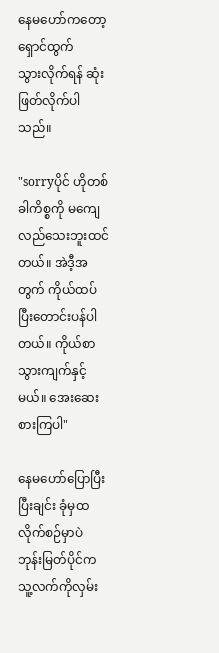နေမဟော်ကတော့ ရှောင်ထွက်သွား‌လိုက်ရန် ဆုံးဖြတ်လိုက်ပါသည်။

"sorryပိုင် ဟိုတစ်ခါကိစ္စကို မကျေလည်သေးဘူးထင်တယ်။ အဲဒီ့အတွက် ကိုယ်ထပ်ပြီးတောင်းပန်ပါတယ်။ ကိုယ်စာသွားကျက်နှင့်မယ်။ အေးဆေးစားကြပါ"

နေမဟော်ပြောပြီးပြီးချင်း ခုံမှထလိုက်စဉ်မှာပဲ ဘုန်းမြတ်ပိုင်က သူ့လက်ကိုလှမ်း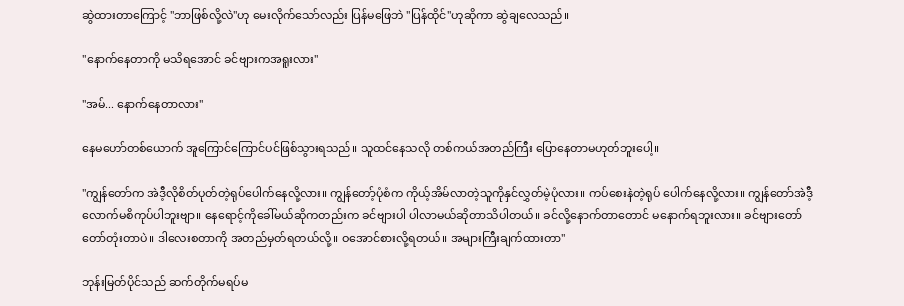ဆွဲထားတာကြောင့် "ဘာဖြစ်လို့လဲ"ဟု မေးလိုက်သော်လည်း ပြန်မဖြေဘဲ "ပြန်ထိုင်"ဟုဆိုကာ ဆွဲချလေသည်။

"နောက်နေတာကို မသိရအောင် ခင်ဗျားကအရူးလား"

"အမ်... နောက်နေတာလား"

နေမဟော်တစ်ယောက် အူကြောင်ကြောင်ပင်ဖြစ်သွားရသည်။ သူထင်နေသလို တစ်ကယ်အတည်ကြီး ပြောနေတာမဟုတ်ဘူးပေါ့။

"ကျွန်တော်က အဲဒီ့လိုစိတ်ပုတ်တဲ့ရုပ်ပေါက်နေလို့လား။ ကျွန်တော့်ပုံစံက ကိုယ့်အိမ်လာတဲ့သူကိုနှင်လွှတ်မဲ့ပုံလား။ ကပ်စေးနဲတဲ့ရုပ် ပေါက်နေလို့လား။ ကျွန်တော်အဲဒီ့လောက်မစိကုပ်ပါဘူးဗျာ။ နေရောင့်ကိုခေါ်မယ်ဆိုကတည်းက ခင်ဗျားပါ ပါလာမယ်ဆိုတာသိပါတယ်။ ခင်လို့နောက်တာတောင် မနောက်ရဘူးလား။ ခင်ဗျားတော်တော်တုံးတာပဲ။ ဒါလေးစတာကို အတည်မှတ်ရတယ်လို့။ ဝအောင်စားလို့ရတယ်။ အများကြီးချက်ထားတာ"

ဘုန်းမြတ်ပိုင်သည် ဆက်တိုက်မရပ်မ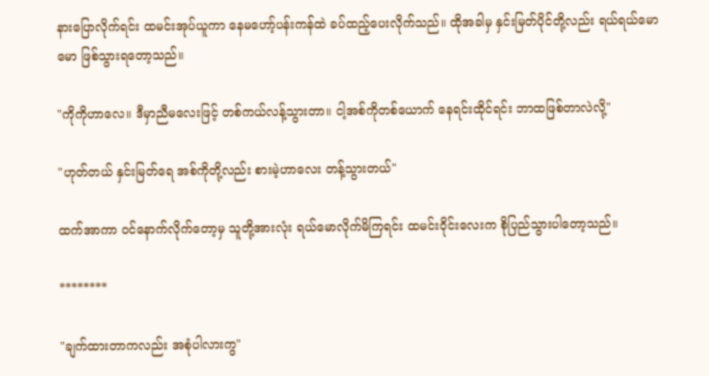နားပြောလိုက်ရင်း ထမင်းအုပ်ယူကာ နေမဟော့်ပန်းကန်ထဲ ခပ်ထည့်ပေးလိုက်သည်။ ထိုအခါမှ နှင်းမြတ်ပိုင်တို့လည်း ရယ်ရယ်မောမော ဖြစ်သွားရတော့သည်။

"ကိုကိုဟာလေ။ ဒီမှာညီမလေးဖြင့် တစ်ကယ်လန့်သွားတာ။ ငါ့အစ်ကိုတစ်ယောက် နေရင်းထိုင်ရင်း ဘာထဖြစ်တာလဲလို့"

"ဟုတ်တယ် နှင်းမြတ်ရေ အစ်ကိုတို့လည်း စားမဲ့ဟာလေး တန့်သွားတယ်"

ထက်အာကာ ၀င်နောက်လိုက်တော့မှ သူတို့အားလုံး ရယ်မောလိုက်မိကြရင်း ထမင်း၀ိုင်းလေးက စိုပြည်သွားပါတော့သည်။

********

"ချက်ထားတာကလည်း အစုံပါလားကွ"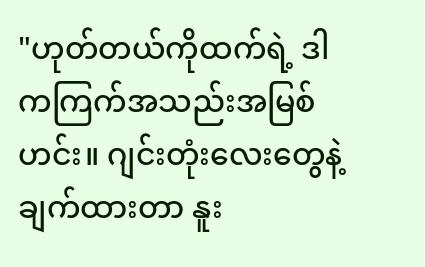"ဟုတ်တယ်ကိုထက်ရဲ့ ဒါကကြက်အသည်းအမြစ်ဟင်း။ ဂျင်းတုံးလေးတွေနဲ့ ချက်ထားတာ နူး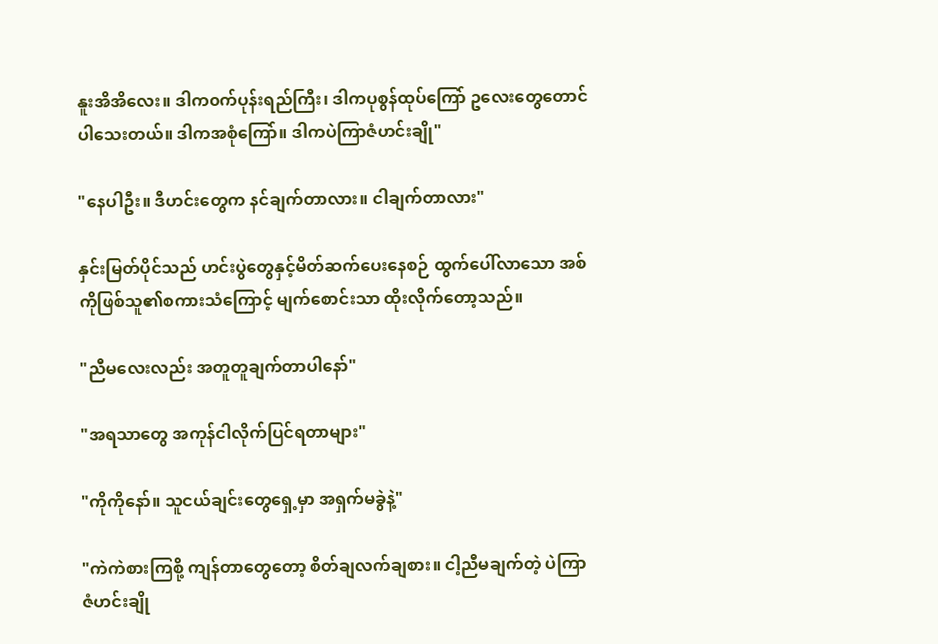နူးအိအိလေး။ ဒါက၀က်ပုန်းရည်ကြီး၊ ဒါကပုစွန်ထုပ်ကြော် ဥလေးတွေတောင်ပါသေးတယ်။ ဒါကအစုံကြော်။ ဒါကပဲကြာဇံဟင်းချို"

"နေပါဦး။ ဒီဟင်းတွေက နင်ချက်တာလား။ ငါချက်တာလား"

နှင်းမြတ်ပိုင်သည် ဟင်းပွဲတွေနှင့်မိတ်ဆက်ပေးနေစဉ် ထွက်ပေါ်လာသော အစ်ကိုဖြစ်သူ၏စကားသံကြောင့် မျက်စောင်းသာ ထိုးလိုက်တော့သည်။

"ညီမလေးလည်း အတူတူချက်တာပါနော်"

"အရသာတွေ အကုန်ငါလိုက်ပြင်ရတာများ"

"ကိုကိုနော်။ သူငယ်ချင်းတွေရှေ့မှာ အရှက်မခွဲနဲ့"

"ကဲကဲစားကြစို့ ကျန်တာတွေတော့ စိတ်ချလက်ချစား။ ငါ့ညီမချက်တဲ့ ပဲကြာဇံဟင်းချို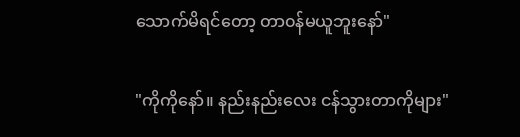သောက်မိရင်တော့ တာ၀န်မယူဘူးနော်"

"ကိုကိုနော်။ နည်းနည်းလေး ငန်သွားတာကိုများ"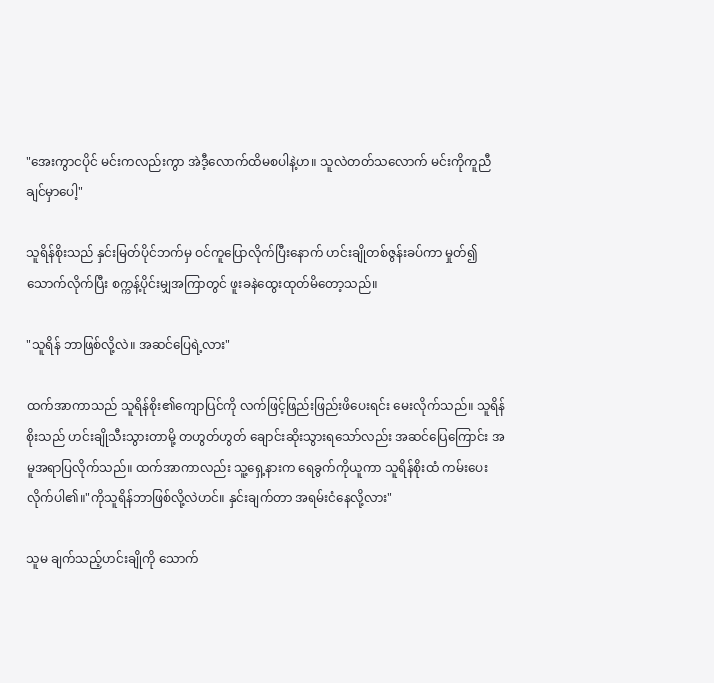"အေးကွာငပိုင် မင်းကလည်းကွာ အဲဒီ့လောက်ထိမစပါနဲ့ဟ။ သူလဲတတ်သလောက် မင်းကိုကူညီချင်မှာပေါ့"

သူရိန်စိုးသည် နှင်းမြတ်ပိုင်ဘက်မှ ဝင်ကူပြောလိုက်ပြီးနောက် ဟင်းချိုတစ်ဇွန်းခပ်ကာ မှုတ်၍သောက်လိုက်ပြီး စက္ကန့်ပိုင်းမျှအကြာတွင် ဖူးခနဲထွေးထုတ်မိတော့သည်။

"သူရိန် ဘာဖြစ်လို့လဲ။ အဆင်ပြေရဲ့လား"

ထက်အာကာသည် သူရိန်စိုး၏ကျောပြင်ကို လက်ဖြင့်ဖြည်းဖြည်းဖိပေးရင်း မေးလိုက်သည်။ သူရိန်စိုးသည် ဟင်းချိုသီးသွားတာမို့ တဟွတ်ဟွတ် ချောင်းဆိုးသွားရသော်လည်း အဆင်ပြေကြောင်း အမူအရာပြလိုက်သည်။ ထက်အာကာလည်း သူ့ရှေ့နားက ရေခွက်ကိုယူကာ သူရိန်စိုးထံ ကမ်းပေးလိုက်ပါ၏။"ကိုသူရိန်ဘာဖြစ်လို့လဲဟင်။ နှင်းချက်တာ အရမ်းငံနေလို့လား"

သူမ ချက်သည့်ဟင်းချိုကို သောက်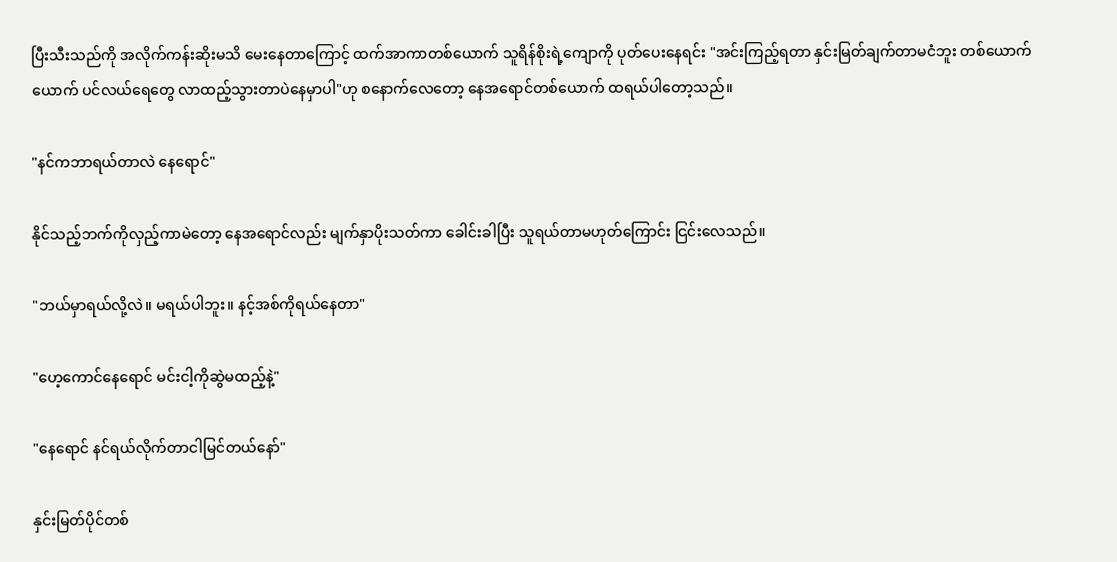ပြီးသီးသည်ကို အလိုက်ကန်းဆိုးမသိ မေးနေတာကြောင့် ထက်အာကာတစ်ယောက် သူရိန်စိုးရဲ့ကျောကို ပုတ်ပေးနေရင်း "အင်းကြည့်ရတာ နှင်းမြတ်ချက်တာမငံဘူး တစ်ယောက်ယောက် ပင်လယ်ရေတွေ လာထည့်သွားတာပဲနေမှာပါ"ဟု စနောက်လေတော့ နေအရောင်တစ်ယောက် ထရယ်ပါတော့သည်။

"နင်ကဘာရယ်တာလဲ နေရောင်"

နိုင်သည့်ဘက်ကိုလှည့်ကာမဲတော့ နေအရောင်လည်း မျက်နှာပိုးသတ်ကာ ခေါင်းခါပြီး သူရယ်တာမဟုတ်ကြောင်း ငြင်းလေသည်။

"ဘယ်မှာရယ်လို့လဲ။ မရယ်ပါဘူး။ နင့်အစ်ကိုရယ်‌နေတာ"

"ဟေ့ကောင်နေရောင် မင်းငါ့ကိုဆွဲမထည့်နဲ့"

"နေရောင် နင်ရယ်လိုက်တာငါမြင်တယ်နော်"

နှင်းမြတ်ပိုင်တစ်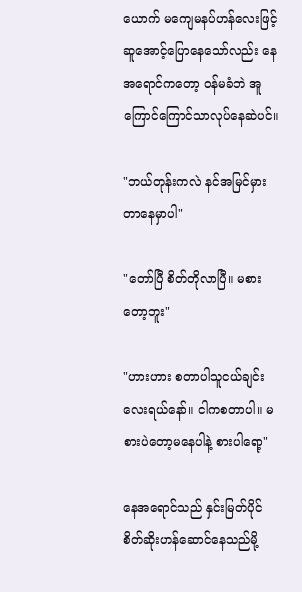ယောက် မကျေမနပ်ဟန်လေးဖြင့် ဆူအောင့်ပြောနေသော်လည်း နေအရောင်ကတော့ ဝန်မခံဘဲ အူကြောင်ကြောင်သာလုပ်နေဆဲပင်။

"ဘယ်တုန်းကလဲ နင်အမြင်မှားတာနေမှာပါ"

"တော်ပြီ စိတ်တိုလာပြီ။ မစားတော့ဘူး"

"ဟားဟား စတာပါသူငယ်ချင်းလေးရယ်နော်။ ငါကစတာပါ။ မစားပဲတော့မနေပါနဲ့ စားပါရော့"

နေအရောင်သည် နှင်းမြတ်ပိုင် စိတ်ဆိုးဟန်‌ဆောင်နေသည်မို့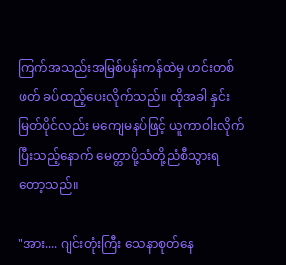ကြက်အသည်းအမြစ်ပန်းကန်ထဲမှ ဟင်းတစ်ဖတ် ခပ်ထည့်ပေးလိုက်သည်။ ထိုအခါ နှင်းမြတ်ပိုင်လည်း မကျေမနပ်ဖြင့် ယူကာဝါးလိုက်ပြီးသည့်နောက် မေတ္တာပို့သံတို့ညံစီသွားရတော့သည်။

"အား.... ဂျင်းတုံးကြီး သေနာစုတ်နေ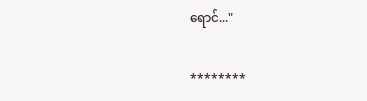ရောင်..."

********